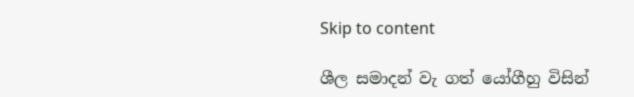Skip to content

ශීල සමාදන් වැ ගත් යෝගීහු විසින්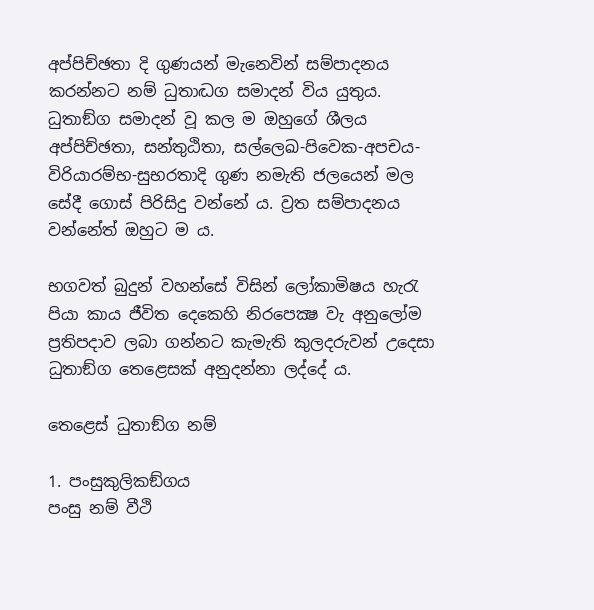අප්පිච්ඡතා දි ගුණයන් මැනෙවින් සම්පාදනය කරන්නට නම් ධුතාද්‍ධග සමාදන් විය යුතුය. ධුතාඞ්ග සමාදන් වූ කල ම ඔහුගේ ශීලය අප්පිච්ඡතා, සන්තුඨිතා, සල්ලෙඛ-පිවෙක-අපචය-විරියාරම්භ-සුභරතාදි ගුණ නමැති ජලයෙන් මල සේදී ගොස් පිරිසිදු වන්නේ ය. ව්‍ර‍ත සම්පාදනය වන්නේත් ඔහුට ම ය.

භගවත් බුදුන් වහන්සේ විසින් ලෝකාමිෂය හැරැ පියා කාය ජීවිත දෙකෙහි නිරපෙක්‍ෂ වැ අනුලෝම ප්‍ර‍තිපදාව ලබා ගන්නට කැමැති කුලදරුවන් උදෙසා ධුතාඞ්ග තෙළෙසක් අනුදන්නා ලද්දේ ය.

තෙළෙස් ධුතාඞ්ග නම්

1. පංසුකුලිකඞ්ගය
පංසු නම් වීථි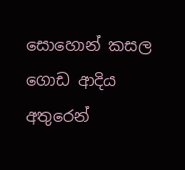සොහොන් කසල ගොඩ ආදිය අතුරෙන්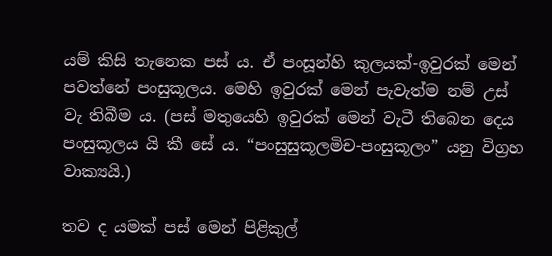යම් කිසි තැනෙක පස් ය. ඒ පංසූන්හි කුලයක්-ඉවුරක් මෙන් පවත්නේ පංසුකූලය. මෙහි ඉවුරක් මෙන් පැවැත්ම නම් උස් වැ තිබීම ය. (පස් මතුයෙහි ඉවුරක් මෙන් වැටී තිබෙන දෙය පංසුකූලය යි කී සේ ය. “පංසුසුකූලමිච-පංසුකූලං” යනු විග්‍ර‍හ වාක්‍යයි.)

තව ද යමක් පස් මෙන් පිළිකුල්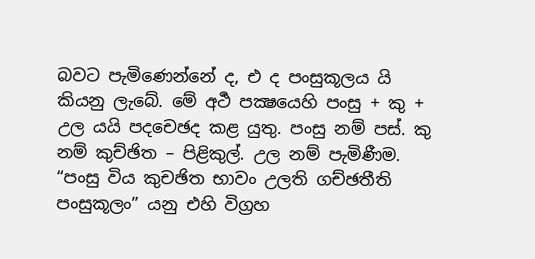බවට පැමිණෙන්නේ ද, එ ද පංසුකූලය යි කියනු ලැබේ. මේ අර්‍ථ පක්‍ෂයෙහි පංසු + කු + උල යයි පදචෙඡද කළ යුතු. පංසු නම් පස්. කු නම් කුච්ඡිත – පිළිකුල්. උල නම් පැමිණීම. “පංසු විය කුචඡිත භාවං උලති ගච්ඡතීති පංසුකූලං” යනු එහි විග්‍ර‍හ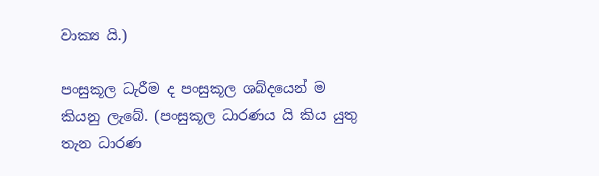වාක්‍ය යි.)

පංසුකූල ධැරීම ද පංසුකූල ශබ්දයෙන් ම කියනු ලැබේ. (පංසුකූල ධාරණය යි කිය යුතු තැන ධාරණ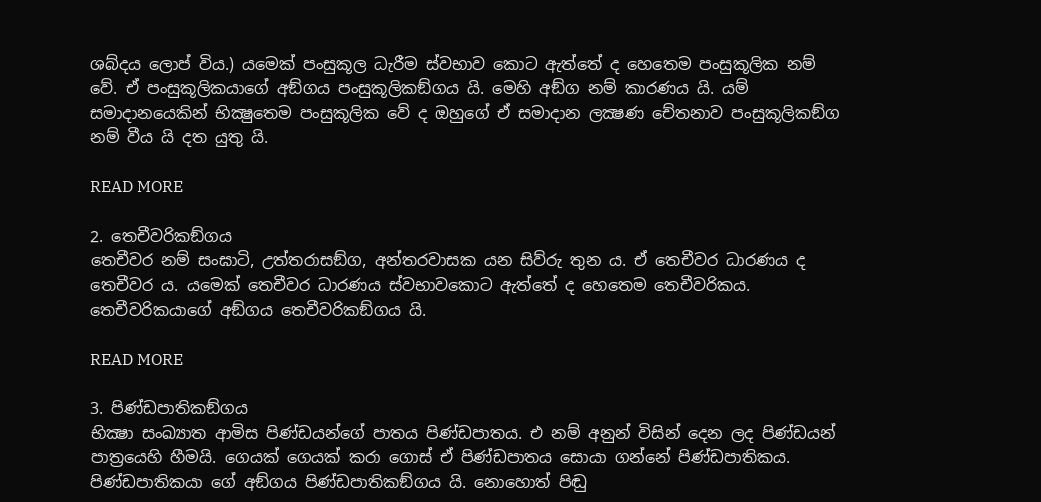ශබ්දය ලොප් විය.) යමෙක් පංසුකූල ධැරීම ස්වභාව කොට ඇත්තේ ද හෙතෙම පංසුකූලික නම් වේ. ඒ පංසුකූලිකයාගේ අඞ්ගය පංසුකූලිකඞ්ගය යි. මෙහි අඞ්ග නම් කාරණය යි. යම් සමාදානයෙකින් භික්‍ෂුතෙම පංසුකූලික වේ ද ඔහුගේ ඒ සමාදාන ලක්‍ෂණ චේතනාව පංසුකූලිකඞ්ග නම් වීය යි දත යුතු යි.

READ MORE

2. තෙචීවරිකඞ්ගය
තෙචීවර නම් සංඝාටි, උත්තරාසඞ්ග, අන්තරවාසක යන සිව්රු තුන ය. ඒ තෙචීවර ධාරණය ද තෙචීවර ය. යමෙක් තෙචීවර ධාරණය ස්වභාවකොට ඇත්තේ ද හෙතෙම තෙචීවරිකය. තෙචීවරිකයාගේ අඞ්ගය තෙචීවරිකඞ්ගය යි.

READ MORE

3. පිණ්ඩපාතිකඞ්ගය
භික්‍ෂා සංඛ්‍යාත ආමිස පිණ්ඩයන්ගේ පාතය පිණ්ඩපාතය. එ නම් අනුන් විසින් දෙන ලද පිණ්ඩයන් පාත්‍රයෙහි හීමයි. ගෙයක් ගෙයක් කරා ගොස් ඒ පිණ්ඩපාතය සොයා ගන්නේ පිණ්ඩපාතිකය. පිණ්ඩපාතිකයා ගේ අඞ්ගය පිණ්ඩපාතිකඞ්ගය යි. නොහොත් පිඬු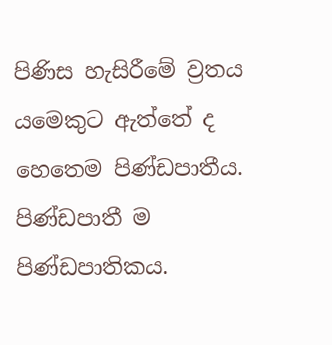පිණිස හැසිරීමේ ව්‍ර‍තය යමෙකුට ඇත්තේ ද හෙතෙම පිණ්ඩපාතීය. පිණ්ඩපාතී ම පිණ්ඩපාතිකය.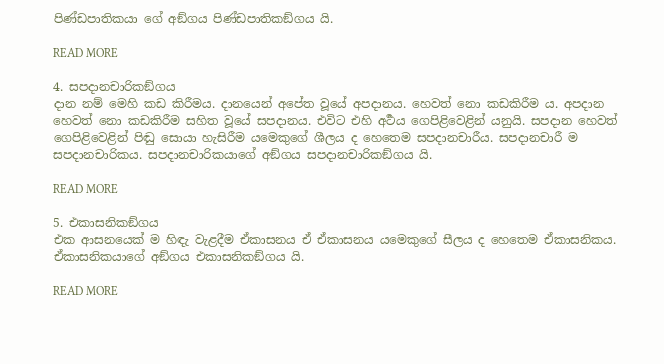පිණ්ඩපාතිකයා ගේ අඞ්ගය පිණ්ඩපාතිකඞ්ගය යි.

READ MORE

4. සපදානචාරිකඞ්ගය
දාන නම් මෙහි කඩ කිරීමය. දානයෙන් අපේත වූයේ අපදානය. හෙවත් නො කඩකිරීම ය. අපදාන හෙවත් නො කඩකිරීම සහිත වූයේ සපදානය. එවිට එහි අර්‍ථය ගෙපිළිවෙළින් යනුයි. සපදාන හෙවත් ගෙපිළිවෙළින් පිඬු සොයා හැසිරීම යමෙකුගේ ශීලය ද හෙතෙම සපදානචාරීය. සපදානචාරී ම සපදානචාරිකය. සපදානචාරිකයාගේ අඞ්ගය සපදානචාරිකඞ්ගය යි.

READ MORE

5. එකාසනිකඞ්ගය
එක ආසනයෙක් ම හිඳැ වැළදීම ඒකාසනය ඒ ඒකාසනය යමෙකුගේ සීලය ද හෙතෙම ඒකාසනිකය. ඒකාසනිකයාගේ අඞ්ගය එකාසනිකඞ්ගය යි.

READ MORE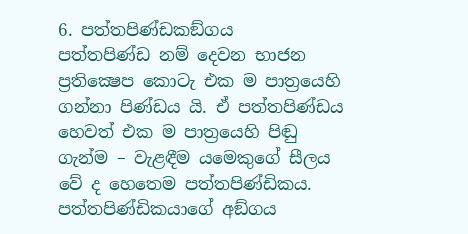6. පත්තපිණ්ඩකඞ්ගය
පත්තපිණ්ඩ නම් දෙවන භාජන ප්‍ර‍තික්‍ෂෙප කොටැ එක ම පාත්‍රයෙහි ගන්නා පිණ්ඩය යි. ඒ පත්තපිණ්ඩය හෙවත් එක ම පාත්‍රයෙහි පිඬු ගැන්ම – වැළඳීම යමෙකුගේ සීලය වේ ද හෙතෙම පත්තපිණ්ඩිකය. පත්තපිණ්ඩිකයාගේ අඞ්ගය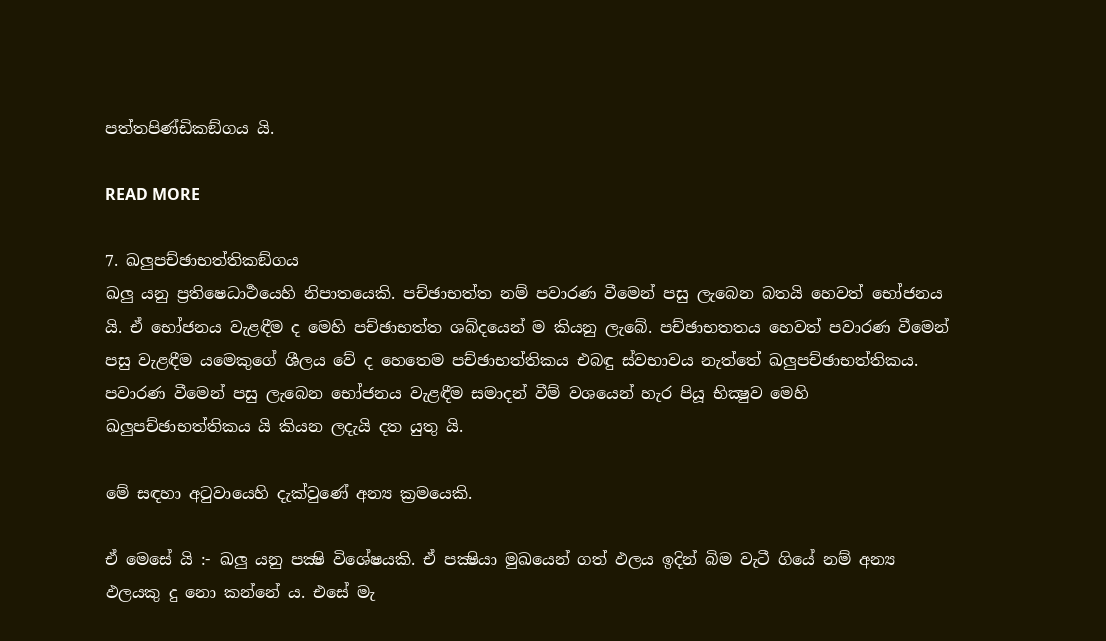පත්තපිණ්ඩිකඞ්ගය යි.

READ MORE

7. ඛලුපච්ඡාභත්තිකඞ්ගය
ඛලු යනු ප්‍ර‍තිෂෙධාර්‍ථයෙහි නිපාතයෙකි. පච්ඡාභත්ත නම් පවාරණ වීමෙන් පසු ලැබෙන බතයි හෙවත් භෝජනය යි. ඒ භෝජනය වැළඳීම ද මෙහි පච්ඡාභත්ත ශබ්දයෙන් ම කියනු ලැබේ. පච්ඡාභතතය හෙවත් පවාරණ වීමෙන් පසු වැළඳීම යමෙකුගේ ශීලය වේ ද හෙතෙම පච්ඡාභත්තිකය එබඳු ස්වභාවය නැත්තේ ඛලුපච්ඡාභත්තිකය. පවාරණ වීමෙන් පසු ලැබෙන භෝජනය වැළඳීම සමාදන් වීම් වශයෙන් හැර පියූ භික්‍ෂුව මෙහි ඛලුපච්ඡාභත්තිකය යි කියන ලදැයි දත යුතු යි.

මේ සඳහා අටුවායෙහි දැක්වුණේ අන්‍ය ක්‍ර‍මයෙකි.

ඒ මෙසේ යි :- ඛලු යනු පක්‍ෂි විශේෂයකි. ඒ පක්‍ෂියා මුඛයෙන් ගත් ඵලය ඉදින් බිම වැටී ගියේ නම් අන්‍ය ඵලයකු දු නො කන්නේ ය. එසේ මැ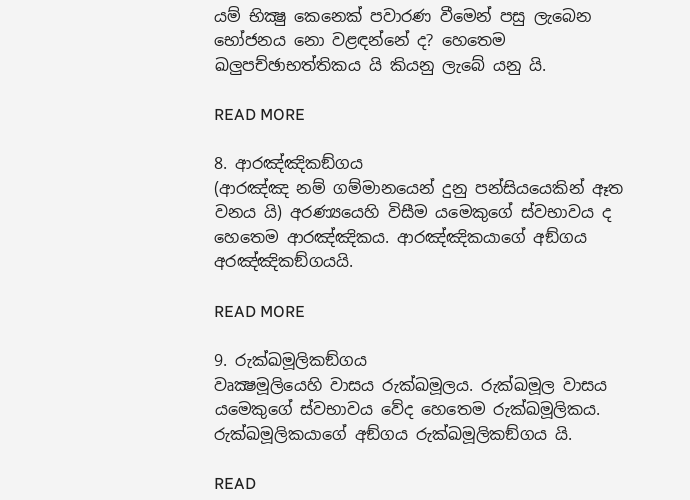යම් භික්‍ෂු කෙනෙක් පවාරණ වීමෙන් පසු ලැබෙන භෝජනය නො වළඳන්නේ ද? හෙතෙම ඛලුපච්ඡාභත්තිකය යි කියනු ලැබේ යනු යි.

READ MORE

8. ආරඤ්ඤිකඞ්ගය
(ආරඤ්ඤ නම් ගම්මානයෙන් දුනු පන්සියයෙකින් ඈත වනය යි) අරණ්‍යයෙහි විසීම යමෙකුගේ ස්වභාවය ද හෙතෙම ආරඤ්ඤිකය. ආරඤ්ඤිකයාගේ අඞ්ගය අරඤ්ඤිකඞ්ගයයි.

READ MORE

9. රුක්ඛමූලිකඞ්ගය
වෘක්‍ෂමූලියෙහි වාසය රුක්ඛමූලය. රුක්ඛමූල වාසය යමෙකුගේ ස්වභාවය වේද හෙතෙම රුක්ඛමූලිකය. රුක්ඛමූලිකයාගේ අඞ්ගය රුක්ඛමූලිකඞ්ගය යි.

READ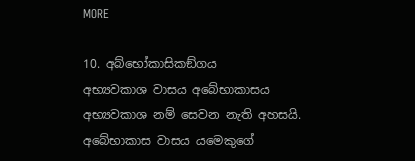MORE

10. අබ්භෝකාසිකඞ්ගය
අභ්‍යවකාශ වාසය අබේභාකාසය අභ්‍යවකාශ නම් සෙවන නැති අහසයි. අබේභාකාස වාසය යමෙකුගේ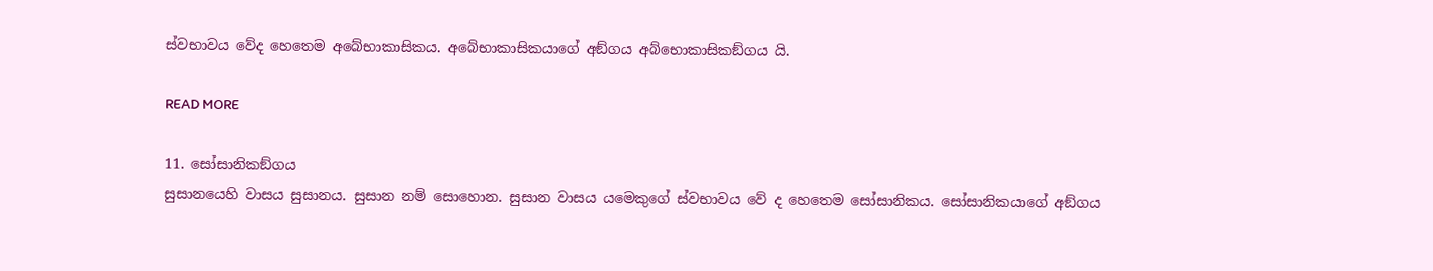ස්වභාවය වේද හෙතෙම අබේභාකාසිකය. අබේභාකාසිකයාගේ අඞ්ගය අබ්භොකාසිකඞ්ගය යි.

READ MORE

11. සෝසානිකඞ්ගය
සුසානයෙහි වාසය සුසානය. සුසාන නම් සොහොන. සුසාන වාසය යමෙකුගේ ස්වභාවය වේ ද හෙතෙම සෝසානිකය. සෝසානිකයාගේ අඞ්ගය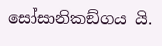සෝසානිකඞ්ගය යි.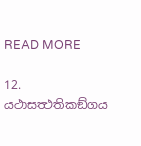READ MORE

12. යථාසත්‍ථතිකඞ්ගය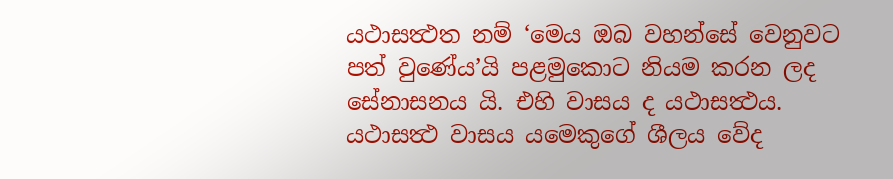යථාසත්‍ථත නම් ‘මෙය ඔබ වහන්සේ වෙනුවට පත් වුණේය’යි පළමුකොට නියම කරන ලද සේනාසනය යි. එහි වාසය ද යථාසත්‍ථය. යථාසත්‍ථ වාසය යමෙකුගේ ශීලය වේද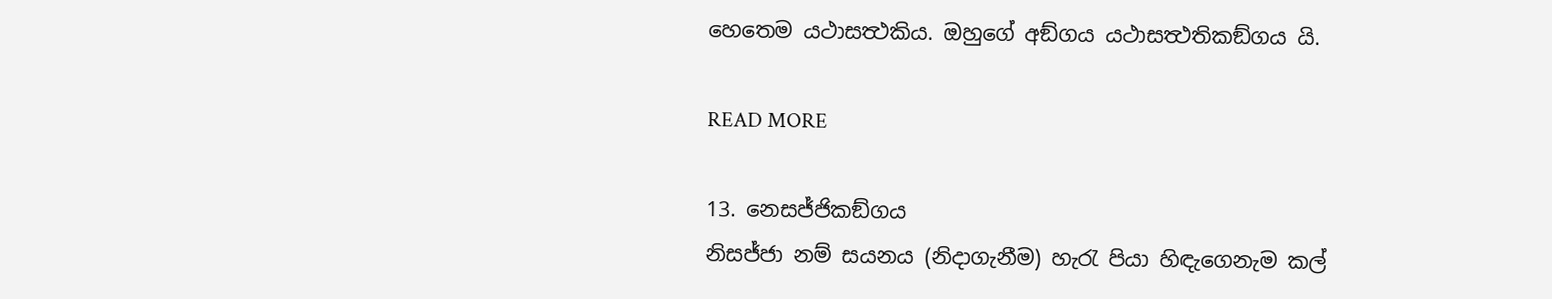හෙතෙම යථාසත්‍ථකිය. ඔහුගේ අඞ්ගය යථාසත්‍ථතිකඞ්ගය යි.

READ MORE

13. නෙසජ්ජිකඞ්ගය
නිසජ්ජා නම් සයනය (නිදාගැනීම) හැරැ පියා හිඳැගෙනැම කල්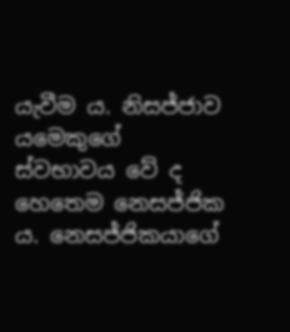යැවීම ය. නිසජ්ජාව යමෙකුගේ ස්වභාවය වේ ද හෙතෙම නෙසජ්ජික ය. නෙසජ්ජිකයාගේ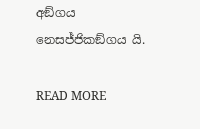අඞ්ගය නෙසජ්ජිකඞ්ගය යි.

READ MORE